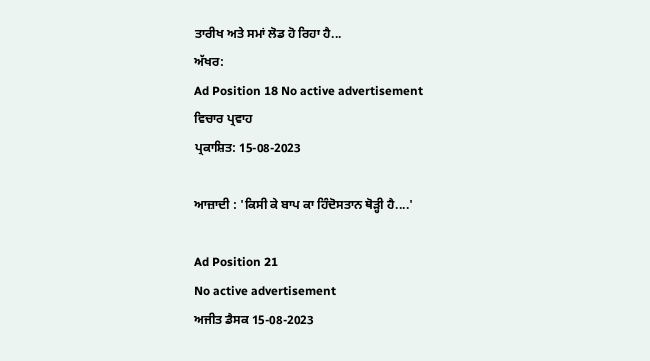ਤਾਰੀਖ ਅਤੇ ਸਮਾਂ ਲੋਡ ਹੋ ਰਿਹਾ ਹੈ...
ਅੱਖਰ:
Ad Position 18 No active advertisement
ਵਿਚਾਰ ਪ੍ਰਵਾਹ
ਪ੍ਰਕਾਸ਼ਿਤ: 15-08-2023

ਆਜ਼ਾਦੀ : 'ਕਿਸੀ ਕੇ ਬਾਪ ਕਾ ਹਿੰਦੋਸਤਾਨ ਥੋੜ੍ਹੀ ਹੈ....'

Ad Position 21
No active advertisement
ਅਜੀਤ ਡੈਸਕ 15-08-2023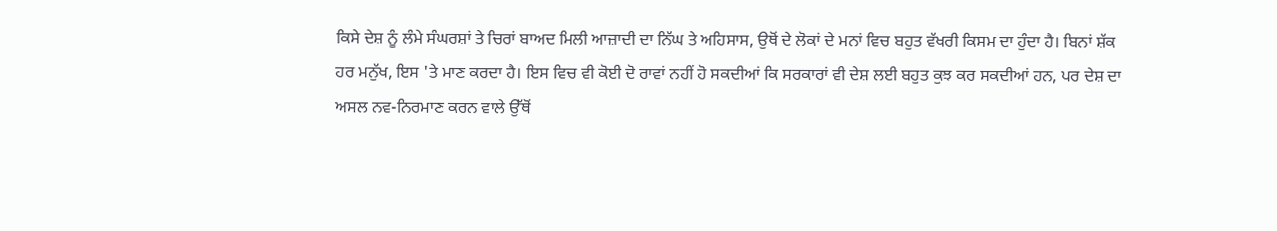ਕਿਸੇ ਦੇਸ਼ ਨੂੰ ਲੰਮੇ ਸੰਘਰਸ਼ਾਂ ਤੇ ਚਿਰਾਂ ਬਾਅਦ ਮਿਲੀ ਆਜ਼ਾਦੀ ਦਾ ਨਿੱਘ ਤੇ ਅਹਿਸਾਸ, ਉਥੋਂ ਦੇ ਲੋਕਾਂ ਦੇ ਮਨਾਂ ਵਿਚ ਬਹੁਤ ਵੱਖਰੀ ਕਿਸਮ ਦਾ ਹੁੰਦਾ ਹੈ। ਬਿਨਾਂ ਸ਼ੱਕ ਹਰ ਮਨੁੱਖ, ਇਸ 'ਤੇ ਮਾਣ ਕਰਦਾ ਹੈ। ਇਸ ਵਿਚ ਵੀ ਕੋਈ ਦੋ ਰਾਵਾਂ ਨਹੀਂ ਹੋ ਸਕਦੀਆਂ ਕਿ ਸਰਕਾਰਾਂ ਵੀ ਦੇਸ਼ ਲਈ ਬਹੁਤ ਕੁਝ ਕਰ ਸਕਦੀਆਂ ਹਨ, ਪਰ ਦੇਸ਼ ਦਾ ਅਸਲ ਨਵ-ਨਿਰਮਾਣ ਕਰਨ ਵਾਲੇ ਉੱਥੋਂ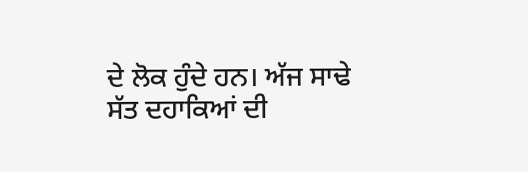ਦੇ ਲੋਕ ਹੁੰਦੇ ਹਨ। ਅੱਜ ਸਾਢੇ ਸੱਤ ਦਹਾਕਿਆਂ ਦੀ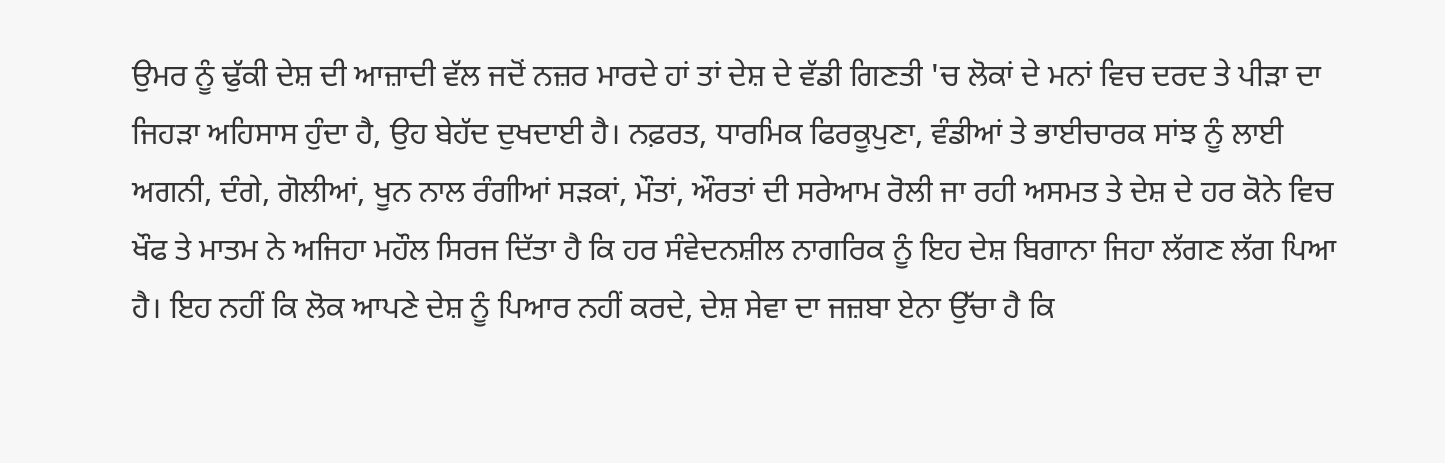ਉਮਰ ਨੂੰ ਢੁੱਕੀ ਦੇਸ਼ ਦੀ ਆਜ਼ਾਦੀ ਵੱਲ ਜਦੋਂ ਨਜ਼ਰ ਮਾਰਦੇ ਹਾਂ ਤਾਂ ਦੇਸ਼ ਦੇ ਵੱਡੀ ਗਿਣਤੀ 'ਚ ਲੋਕਾਂ ਦੇ ਮਨਾਂ ਵਿਚ ਦਰਦ ਤੇ ਪੀੜਾ ਦਾ ਜਿਹੜਾ ਅਹਿਸਾਸ ਹੁੰਦਾ ਹੈ, ਉਹ ਬੇਹੱਦ ਦੁਖਦਾਈ ਹੈ। ਨਫ਼ਰਤ, ਧਾਰਮਿਕ ਫਿਰਕੂਪੁਣਾ, ਵੰਡੀਆਂ ਤੇ ਭਾਈਚਾਰਕ ਸਾਂਝ ਨੂੰ ਲਾਈ ਅਗਨੀ, ਦੰਗੇ, ਗੋਲੀਆਂ, ਖੂਨ ਨਾਲ ਰੰਗੀਆਂ ਸੜਕਾਂ, ਮੌਤਾਂ, ਔਰਤਾਂ ਦੀ ਸਰੇਆਮ ਰੋਲੀ ਜਾ ਰਹੀ ਅਸਮਤ ਤੇ ਦੇਸ਼ ਦੇ ਹਰ ਕੋਨੇ ਵਿਚ ਖੌਫ ਤੇ ਮਾਤਮ ਨੇ ਅਜਿਹਾ ਮਹੌਲ ਸਿਰਜ ਦਿੱਤਾ ਹੈ ਕਿ ਹਰ ਸੰਵੇਦਨਸ਼ੀਲ ਨਾਗਰਿਕ ਨੂੰ ਇਹ ਦੇਸ਼ ਬਿਗਾਨਾ ਜਿਹਾ ਲੱਗਣ ਲੱਗ ਪਿਆ ਹੈ। ਇਹ ਨਹੀਂ ਕਿ ਲੋਕ ਆਪਣੇ ਦੇਸ਼ ਨੂੰ ਪਿਆਰ ਨਹੀਂ ਕਰਦੇ, ਦੇਸ਼ ਸੇਵਾ ਦਾ ਜਜ਼ਬਾ ਏਨਾ ਉੱਚਾ ਹੈ ਕਿ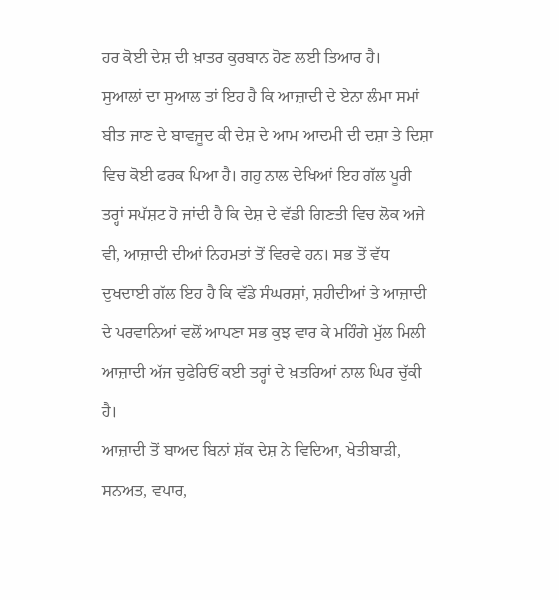ਹਰ ਕੋਈ ਦੇਸ਼ ਦੀ ਖ਼ਾਤਰ ਕੁਰਬਾਨ ਹੋਣ ਲਈ ਤਿਆਰ ਹੈ।
ਸੁਆਲਾਂ ਦਾ ਸੁਆਲ ਤਾਂ ਇਹ ਹੈ ਕਿ ਆਜ਼ਾਦੀ ਦੇ ਏਨਾ ਲੰਮਾ ਸਮਾਂ ਬੀਤ ਜਾਣ ਦੇ ਬਾਵਜੂਦ ਕੀ ਦੇਸ਼ ਦੇ ਆਮ ਆਦਮੀ ਦੀ ਦਸ਼ਾ ਤੇ ਦਿਸ਼ਾ ਵਿਚ ਕੋਈ ਫਰਕ ਪਿਆ ਹੈ। ਗਹੁ ਨਾਲ ਦੇਖਿਆਂ ਇਹ ਗੱਲ ਪੂਰੀ ਤਰ੍ਹਾਂ ਸਪੱਸ਼ਟ ਹੋ ਜਾਂਦੀ ਹੈ ਕਿ ਦੇਸ਼ ਦੇ ਵੱਡੀ ਗਿਣਤੀ ਵਿਚ ਲੋਕ ਅਜੇ ਵੀ, ਆਜ਼ਾਦੀ ਦੀਆਂ ਨਿਹਮਤਾਂ ਤੋਂ ਵਿਰਵੇ ਹਨ। ਸਭ ਤੋਂ ਵੱਧ ਦੁਖਦਾਈ ਗੱਲ ਇਹ ਹੈ ਕਿ ਵੱਡੇ ਸੰਘਰਸ਼ਾਂ, ਸ਼ਹੀਦੀਆਂ ਤੇ ਆਜ਼ਾਦੀ ਦੇ ਪਰਵਾਨਿਆਂ ਵਲੋਂ ਆਪਣਾ ਸਭ ਕੁਝ ਵਾਰ ਕੇ ਮਹਿੰਗੇ ਮੁੱਲ ਮਿਲੀ ਆਜ਼ਾਦੀ ਅੱਜ ਚੁਫੇਰਿਓਂ ਕਈ ਤਰ੍ਹਾਂ ਦੇ ਖ਼ਤਰਿਆਂ ਨਾਲ ਘਿਰ ਚੁੱਕੀ ਹੈ।
ਆਜ਼ਾਦੀ ਤੋਂ ਬਾਅਦ ਬਿਨਾਂ ਸ਼ੱਕ ਦੇਸ਼ ਨੇ ਵਿਦਿਆ, ਖੇਤੀਬਾੜੀ, ਸਨਅਤ, ਵਪਾਰ,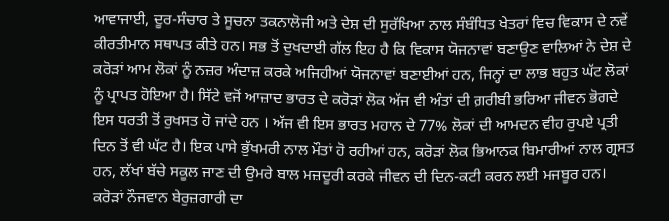ਆਵਾਜਾਈ, ਦੂਰ-ਸੰਚਾਰ ਤੇ ਸੂਚਨਾ ਤਕਨਾਲੋਜੀ ਅਤੇ ਦੇਸ਼ ਦੀ ਸੁਰੱਖਿਆ ਨਾਲ ਸੰਬੰਧਿਤ ਖੇਤਰਾਂ ਵਿਚ ਵਿਕਾਸ ਦੇ ਨਵੇਂ ਕੀਰਤੀਮਾਨ ਸਥਾਪਤ ਕੀਤੇ ਹਨ। ਸਭ ਤੋਂ ਦੁਖਦਾਈ ਗੱਲ ਇਹ ਹੈ ਕਿ ਵਿਕਾਸ ਯੋਜਨਾਵਾਂ ਬਣਾਉਣ ਵਾਲਿਆਂ ਨੇ ਦੇਸ਼ ਦੇ ਕਰੋੜਾਂ ਆਮ ਲੋਕਾਂ ਨੂੰ ਨਜ਼ਰ ਅੰਦਾਜ਼ ਕਰਕੇ ਅਜਿਹੀਆਂ ਯੋਜਨਾਵਾਂ ਬਣਾਈਆਂ ਹਨ, ਜਿਨ੍ਹਾਂ ਦਾ ਲਾਭ ਬਹੁਤ ਘੱਟ ਲੋਕਾਂ ਨੂੰ ਪ੍ਰਾਪਤ ਹੋਇਆ ਹੈ। ਸਿੱਟੇ ਵਜੋਂ ਆਜ਼ਾਦ ਭਾਰਤ ਦੇ ਕਰੋੜਾਂ ਲੋਕ ਅੱਜ ਵੀ ਅੰਤਾਂ ਦੀ ਗ਼ਰੀਬੀ ਭਰਿਆ ਜੀਵਨ ਭੋਗਦੇ ਇਸ ਧਰਤੀ ਤੋਂ ਰੁਖਸਤ ਹੋ ਜਾਂਦੇ ਹਨ । ਅੱਜ ਵੀ ਇਸ ਭਾਰਤ ਮਹਾਨ ਦੇ 77% ਲੋਕਾਂ ਦੀ ਆਮਦਨ ਵੀਹ ਰੁਪਏ ਪ੍ਰਤੀ ਦਿਨ ਤੋਂ ਵੀ ਘੱਟ ਹੈ। ਇਕ ਪਾਸੇ ਭੁੱਖਮਰੀ ਨਾਲ ਮੌਤਾਂ ਹੋ ਰਹੀਆਂ ਹਨ, ਕਰੋੜਾਂ ਲੋਕ ਭਿਆਨਕ ਬਿਮਾਰੀਆਂ ਨਾਲ ਗ੍ਰਸਤ ਹਨ, ਲੱਖਾਂ ਬੱਚੇ ਸਕੂਲ ਜਾਣ ਦੀ ਉਮਰੇ ਬਾਲ ਮਜ਼ਦੂਰੀ ਕਰਕੇ ਜੀਵਨ ਦੀ ਦਿਨ-ਕਟੀ ਕਰਨ ਲਈ ਮਜਬੂਰ ਹਨ। ਕਰੋੜਾਂ ਨੌਜਵਾਨ ਬੇਰੁਜ਼ਗਾਰੀ ਦਾ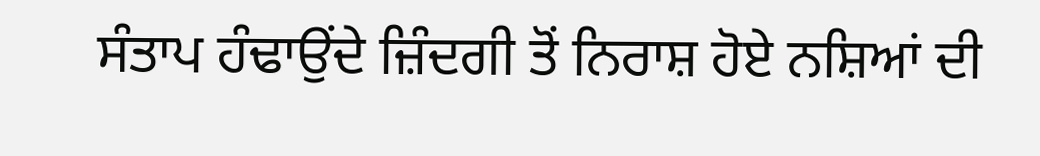ਸੰਤਾਪ ਹੰਢਾਉਂਦੇ ਜ਼ਿੰਦਗੀ ਤੋਂ ਨਿਰਾਸ਼ ਹੋਏ ਨਸ਼ਿਆਂ ਦੀ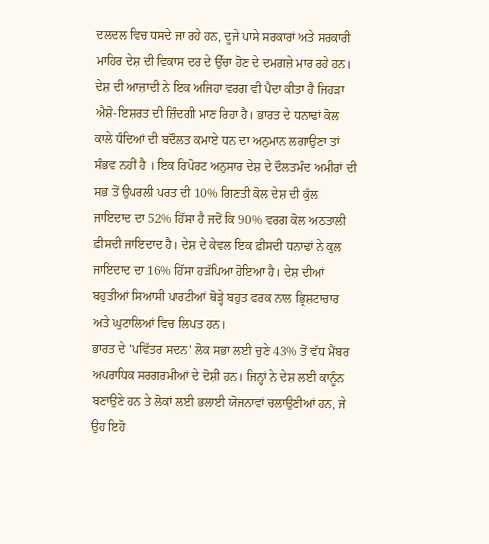ਦਲਦਲ ਵਿਚ ਧਸਦੇ ਜਾ ਰਹੇ ਹਨ, ਦੂਜੇ ਪਾਸੇ ਸਰਕਾਰਾਂ ਅਤੇ ਸਰਕਾਰੀ ਮਾਹਿਰ ਦੇਸ਼ ਦੀ ਵਿਕਾਸ ਦਰ ਦੇ ਉੱਚਾ ਹੋਣ ਦੇ ਦਮਗਜ਼ੇ ਮਾਰ ਰਹੇ ਹਨ।
ਦੇਸ਼ ਦੀ ਆਜ਼ਾਦੀ ਨੇ ਇਕ ਅਜਿਹਾ ਵਰਗ ਵੀ ਪੈਦਾ ਕੀਤਾ ਹੈ ਜਿਹੜਾ ਐਸ਼ੋ-ਇਸ਼ਰਤ ਦੀ ਜ਼ਿੰਦਗੀ ਮਾਣ ਰਿਹਾ ਹੈ। ਭਾਰਤ ਦੇ ਧਨਾਢਾਂ ਕੋਲ ਕਾਲੇ ਧੰਦਿਆਂ ਦੀ ਬਦੌਲਤ ਕਮਾਏ ਧਨ ਦਾ ਅਨੁਮਾਨ ਲਗਾਉਣਾ ਤਾਂ ਸੰਭਵ ਨਹੀਂ ਹੈ । ਇਕ ਰਿਪੋਰਟ ਅਨੁਸਾਰ ਦੇਸ਼ ਦੇ ਦੌਲਤਮੰਦ ਅਮੀਰਾਂ ਦੀ ਸਭ ਤੋਂ ਉਪਰਲੀ ਪਰਤ ਦੀ 10% ਗਿਣਤੀ ਕੋਲ ਦੇਸ਼ ਦੀ ਕੁੱਲ ਜਾਇਦਾਦ ਦਾ 52% ਹਿੱਸਾ ਹੈ ਜਦੋਂ ਕਿ 90% ਵਰਗ ਕੋਲ ਅਠਤਾਲੀ ਫ਼ੀਸਦੀ ਜਾਇਦਾਦ ਹੈ। ਦੇਸ਼ ਦੇ ਕੇਵਲ ਇਕ ਫ਼ੀਸਦੀ ਧਨਾਢਾਂ ਨੇ ਕੁਲ ਜਾਇਦਾਦ ਦਾ 16% ਹਿੱਸਾ ਹੜੱਪਿਆ ਹੋਇਆ ਹੈ। ਦੇਸ਼ ਦੀਆਂ ਬਹੁਤੀਆਂ ਸਿਆਸੀ ਪਾਰਟੀਆਂ ਥੋੜ੍ਹੇ ਬਹੁਤ ਫਰਕ ਨਾਲ ਭ੍ਰਿਸ਼ਟਾਚਾਰ ਅਤੇ ਘੁਟਾਲਿਆਂ ਵਿਚ ਲਿਪਤ ਹਨ।
ਭਾਰਤ ਦੇ 'ਪਵਿੱਤਰ ਸਦਨ' ਲੋਕ ਸਭਾ ਲਈ ਚੁਣੇ 43% ਤੋਂ ਵੱਧ ਮੈਂਬਰ ਅਪਰਾਧਿਕ ਸਰਗਰਮੀਆਂ ਦੇ ਦੋਸ਼ੀ ਹਨ। ਜਿਨ੍ਹਾਂ ਨੇ ਦੇਸ਼ ਲਈ ਕਾਨੂੰਨ ਬਣਾਉਣੇ ਹਨ ਤੇ ਲੋਕਾਂ ਲਈ ਭਲਾਈ ਯੋਜਨਾਵਾਂ ਚਲਾਉਣੀਆਂ ਹਨ, ਜੇ ਉਹ ਇਹੋ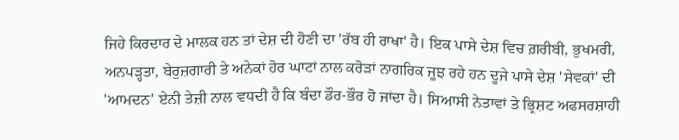ਜਿਹੇ ਕਿਰਦਾਰ ਦੇ ਮਾਲਕ ਹਨ ਤਾਂ ਦੇਸ਼ ਦੀ ਹੋਣੀ ਦਾ 'ਰੱਬ ਹੀ ਰਾਖਾ' ਹੈ। ਇਕ ਪਾਸੇ ਦੇਸ਼ ਵਿਚ ਗ਼ਰੀਬੀ, ਭੁਖਮਰੀ, ਅਨਪੜ੍ਹਤਾ, ਬੇਰੁਜ਼ਗਾਰੀ ਤੇ ਅਨੇਕਾਂ ਹੋਰ ਘਾਟਾਂ ਨਾਲ ਕਰੋੜਾਂ ਨਾਗਰਿਕ ਜੂਝ ਰਹੇ ਹਨ ਦੂਜੇ ਪਾਸੇ ਦੇਸ਼ 'ਸੇਵਕਾਂ' ਦੀ 'ਆਮਦਨ' ਏਨੀ ਤੇਜ਼ੀ ਨਾਲ ਵਧਦੀ ਹੈ ਕਿ ਬੰਦਾ ਡੌਰ-ਭੌਰ ਹੋ ਜਾਂਦਾ ਹੈ। ਸਿਆਸੀ ਨੇਤਾਵਾਂ ਤੇ ਭ੍ਰਿਸ਼ਟ ਅਫਸਰਸ਼ਾਹੀ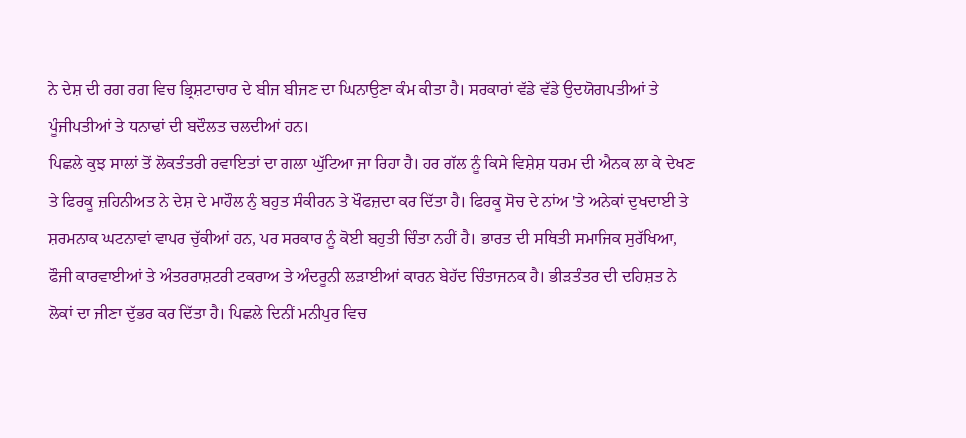ਨੇ ਦੇਸ਼ ਦੀ ਰਗ ਰਗ ਵਿਚ ਭ੍ਰਿਸ਼ਟਾਚਾਰ ਦੇ ਬੀਜ ਬੀਜਣ ਦਾ ਘਿਨਾਉਣਾ ਕੰਮ ਕੀਤਾ ਹੈ। ਸਰਕਾਰਾਂ ਵੱਡੇ ਵੱਡੇ ਉਦਯੋਗਪਤੀਆਂ ਤੇ ਪੂੰਜੀਪਤੀਆਂ ਤੇ ਧਨਾਢਾਂ ਦੀ ਬਦੌਲਤ ਚਲਦੀਆਂ ਹਨ।
ਪਿਛਲੇ ਕੁਝ ਸਾਲਾਂ ਤੋਂ ਲੋਕਤੰਤਰੀ ਰਵਾਇਤਾਂ ਦਾ ਗਲਾ ਘੁੱਟਿਆ ਜਾ ਰਿਹਾ ਹੈ। ਹਰ ਗੱਲ ਨੂੰ ਕਿਸੇ ਵਿਸ਼ੇਸ਼ ਧਰਮ ਦੀ ਐਨਕ ਲਾ ਕੇ ਦੇਖਣ ਤੇ ਫਿਰਕੂ ਜ਼ਹਿਨੀਅਤ ਨੇ ਦੇਸ਼ ਦੇ ਮਾਹੌਲ ਨੁੰ ਬਹੁਤ ਸੰਕੀਰਨ ਤੇ ਖੌਫਜ਼ਦਾ ਕਰ ਦਿੱਤਾ ਹੈ। ਫਿਰਕੂ ਸੋਚ ਦੇ ਨਾਂਅ 'ਤੇ ਅਨੇਕਾਂ ਦੁਖਦਾਈ ਤੇ ਸ਼ਰਮਨਾਕ ਘਟਨਾਵਾਂ ਵਾਪਰ ਚੁੱਕੀਆਂ ਹਨ, ਪਰ ਸਰਕਾਰ ਨੂੰ ਕੋਈ ਬਹੁਤੀ ਚਿੰਤਾ ਨਹੀਂ ਹੈ। ਭਾਰਤ ਦੀ ਸਥਿਤੀ ਸਮਾਜਿਕ ਸੁਰੱਖਿਆ, ਫੌਜੀ ਕਾਰਵਾਈਆਂ ਤੇ ਅੰਤਰਰਾਸ਼ਟਰੀ ਟਕਰਾਅ ਤੇ ਅੰਦਰੂਨੀ ਲੜਾਈਆਂ ਕਾਰਨ ਬੇਹੱਦ ਚਿੰਤਾਜਨਕ ਹੈ। ਭੀੜਤੰਤਰ ਦੀ ਦਹਿਸ਼ਤ ਨੇ ਲੋਕਾਂ ਦਾ ਜੀਣਾ ਦੁੱਭਰ ਕਰ ਦਿੱਤਾ ਹੈ। ਪਿਛਲੇ ਦਿਨੀਂ ਮਨੀਪੁਰ ਵਿਚ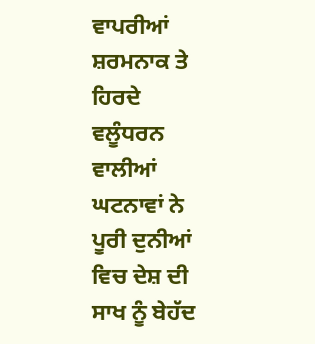ਵਾਪਰੀਆਂ ਸ਼ਰਮਨਾਕ ਤੇ ਹਿਰਦੇ ਵਲੂੰਧਰਨ ਵਾਲੀਆਂ ਘਟਨਾਵਾਂ ਨੇ ਪੂਰੀ ਦੁਨੀਆਂ ਵਿਚ ਦੇਸ਼ ਦੀ ਸਾਖ ਨੂੰ ਬੇਹੱਦ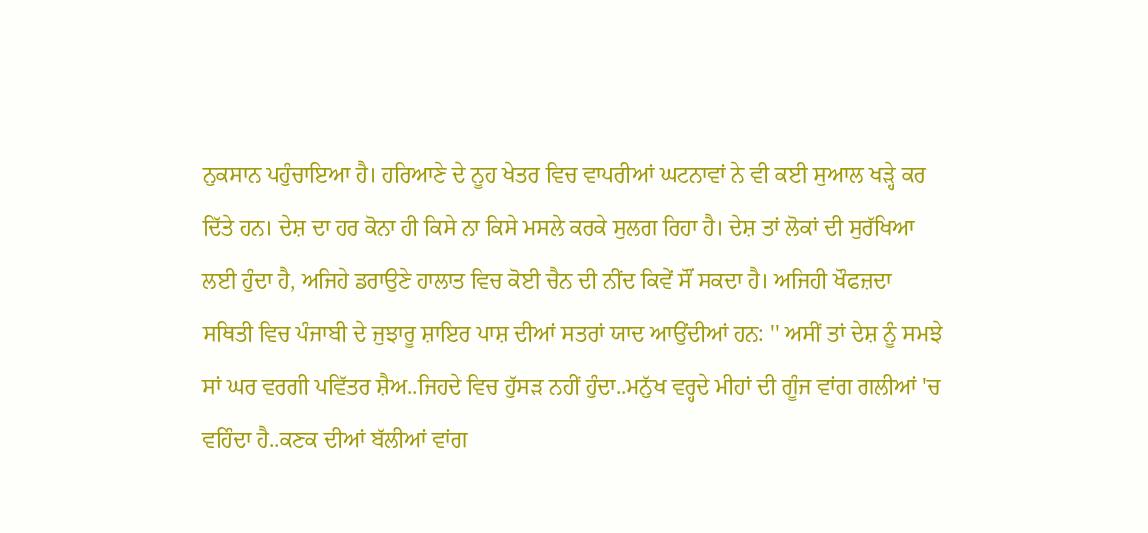ਨੁਕਸਾਨ ਪਹੁੰਚਾਇਆ ਹੈ। ਹਰਿਆਣੇ ਦੇ ਨੂਹ ਖੇਤਰ ਵਿਚ ਵਾਪਰੀਆਂ ਘਟਨਾਵਾਂ ਨੇ ਵੀ ਕਈ ਸੁਆਲ ਖੜ੍ਹੇ ਕਰ ਦਿੱਤੇ ਹਨ। ਦੇਸ਼ ਦਾ ਹਰ ਕੋਨਾ ਹੀ ਕਿਸੇ ਨਾ ਕਿਸੇ ਮਸਲੇ ਕਰਕੇ ਸੁਲਗ ਰਿਹਾ ਹੈ। ਦੇਸ਼ ਤਾਂ ਲੋਕਾਂ ਦੀ ਸੁਰੱਖਿਆ ਲਈ ਹੁੰਦਾ ਹੈ, ਅਜਿਹੇ ਡਰਾਉਣੇ ਹਾਲਾਤ ਵਿਚ ਕੋਈ ਚੈਨ ਦੀ ਨੀਂਦ ਕਿਵੇਂ ਸੌਂ ਸਕਦਾ ਹੈ। ਅਜਿਹੀ ਖੌਫਜ਼ਦਾ ਸਥਿਤੀ ਵਿਚ ਪੰਜਾਬੀ ਦੇ ਜੁਝਾਰੂ ਸ਼ਾਇਰ ਪਾਸ਼ ਦੀਆਂ ਸਤਰਾਂ ਯਾਦ ਆਉਂਦੀਆਂ ਹਨ: '' ਅਸੀਂ ਤਾਂ ਦੇਸ਼ ਨੂੰ ਸਮਝੇ ਸਾਂ ਘਰ ਵਰਗੀ ਪਵਿੱਤਰ ਸ਼ੈਅ..ਜਿਹਦੇ ਵਿਚ ਹੁੱਸੜ ਨਹੀਂ ਹੁੰਦਾ..ਮਨੁੱਖ ਵਰ੍ਹਦੇ ਮੀਹਾਂ ਦੀ ਗੂੰਜ ਵਾਂਗ ਗਲੀਆਂ 'ਚ ਵਹਿੰਦਾ ਹੈ..ਕਣਕ ਦੀਆਂ ਬੱਲੀਆਂ ਵਾਂਗ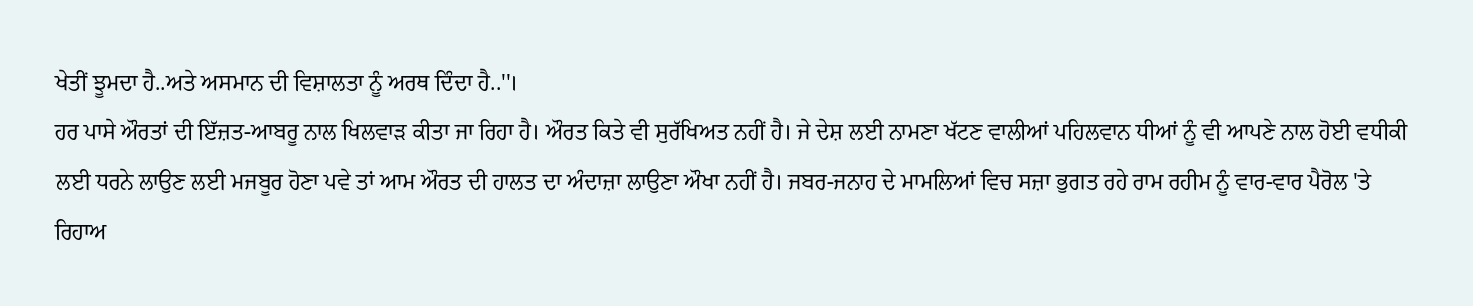ਖੇਤੀਂ ਝੂਮਦਾ ਹੈ..ਅਤੇ ਅਸਮਾਨ ਦੀ ਵਿਸ਼ਾਲਤਾ ਨੂੰ ਅਰਥ ਦਿੰਦਾ ਹੈ..''।
ਹਰ ਪਾਸੇ ਔਰਤਾਂ ਦੀ ਇੱਜ਼ਤ-ਆਬਰੂ ਨਾਲ ਖਿਲਵਾੜ ਕੀਤਾ ਜਾ ਰਿਹਾ ਹੈ। ਔਰਤ ਕਿਤੇ ਵੀ ਸੁਰੱਖਿਅਤ ਨਹੀਂ ਹੈ। ਜੇ ਦੇਸ਼ ਲਈ ਨਾਮਣਾ ਖੱਟਣ ਵਾਲੀਆਂ ਪਹਿਲਵਾਨ ਧੀਆਂ ਨੂੰ ਵੀ ਆਪਣੇ ਨਾਲ ਹੋਈ ਵਧੀਕੀ ਲਈ ਧਰਨੇ ਲਾਉਣ ਲਈ ਮਜਬੂਰ ਹੋਣਾ ਪਵੇ ਤਾਂ ਆਮ ਔਰਤ ਦੀ ਹਾਲਤ ਦਾ ਅੰਦਾਜ਼ਾ ਲਾਉਣਾ ਔਖਾ ਨਹੀਂ ਹੈ। ਜਬਰ-ਜਨਾਹ ਦੇ ਮਾਮਲਿਆਂ ਵਿਚ ਸਜ਼ਾ ਭੁਗਤ ਰਹੇ ਰਾਮ ਰਹੀਮ ਨੂੰ ਵਾਰ-ਵਾਰ ਪੈਰੋਲ 'ਤੇ ਰਿਹਾਅ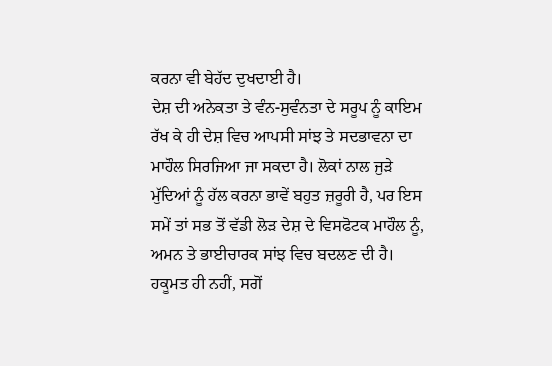ਕਰਨਾ ਵੀ ਬੇਹੱਦ ਦੁਖਦਾਈ ਹੈ।
ਦੇਸ਼ ਦੀ ਅਨੇਕਤਾ ਤੇ ਵੰਨ-ਸੁਵੰਨਤਾ ਦੇ ਸਰੂਪ ਨੂੰ ਕਾਇਮ ਰੱਖ ਕੇ ਹੀ ਦੇਸ਼ ਵਿਚ ਆਪਸੀ ਸਾਂਝ ਤੇ ਸਦਭਾਵਨਾ ਦਾ ਮਾਹੌਲ ਸਿਰਜਿਆ ਜਾ ਸਕਦਾ ਹੈ। ਲੋਕਾਂ ਨਾਲ ਜੁੜੇ ਮੁੱਦਿਆਂ ਨੂੰ ਹੱਲ ਕਰਨਾ ਭਾਵੇਂ ਬਹੁਤ ਜ਼ਰੂਰੀ ਹੈ, ਪਰ ਇਸ ਸਮੇਂ ਤਾਂ ਸਭ ਤੋਂ ਵੱਡੀ ਲੋੜ ਦੇਸ਼ ਦੇ ਵਿਸਫੋਟਕ ਮਾਹੌਲ ਨੂੰ, ਅਮਨ ਤੇ ਭਾਈਚਾਰਕ ਸਾਂਝ ਵਿਚ ਬਦਲਣ ਦੀ ਹੈ। ਹਕੂਮਤ ਹੀ ਨਹੀਂ, ਸਗੋਂ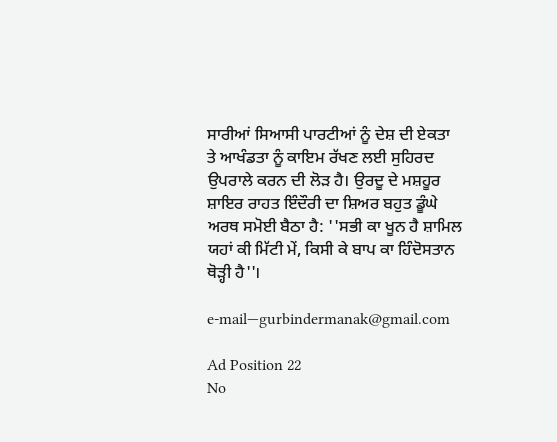ਸਾਰੀਆਂ ਸਿਆਸੀ ਪਾਰਟੀਆਂ ਨੂੰ ਦੇਸ਼ ਦੀ ਏਕਤਾ ਤੇ ਆਖੰਡਤਾ ਨੂੰ ਕਾਇਮ ਰੱਖਣ ਲਈ ਸੁਹਿਰਦ ਉਪਰਾਲੇ ਕਰਨ ਦੀ ਲੋੜ ਹੈ। ਉਰਦੂ ਦੇ ਮਸ਼ਹੂਰ ਸ਼ਾਇਰ ਰਾਹਤ ਇੰਦੌਰੀ ਦਾ ਸ਼ਿਅਰ ਬਹੁਤ ਡੂੰਘੇ ਅਰਥ ਸਮੋਈ ਬੈਠਾ ਹੈ: ''ਸਭੀ ਕਾ ਖੂਨ ਹੈ ਸ਼ਾਮਿਲ ਯਹਾਂ ਕੀ ਮਿੱਟੀ ਮੇਂ, ਕਿਸੀ ਕੇ ਬਾਪ ਕਾ ਹਿੰਦੋਸਤਾਨ ਥੋੜ੍ਹੀ ਹੈ''।

e-mail—gurbindermanak@gmail.com

Ad Position 22
No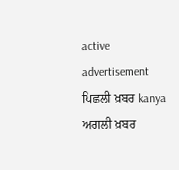active advertisement
ਪਿਛਲੀ ਖ਼ਬਰ kanya ਅਗਲੀ ਖ਼ਬਰ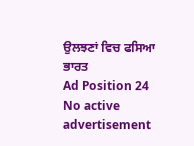ਉਲਝਣਾਂ ਵਿਚ ਫਸਿਆ ਭਾਰਤ
Ad Position 24
No active advertisement